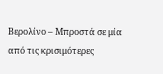Βερολίνο – Μπροστά σε μία από τις κρισιμότερες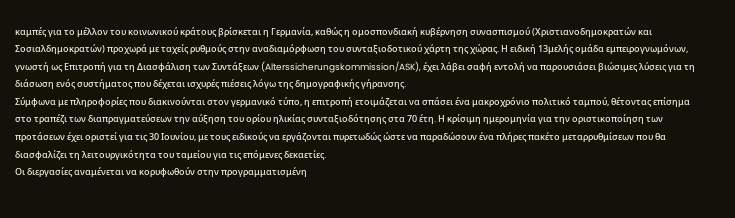καμπές για το μέλλον του κοινωνικού κράτους βρίσκεται η Γερμανία, καθώς η ομοσπονδιακή κυβέρνηση συνασπισμού (Χριστιανοδημοκρατών και Σοσιαλδημοκρατών) προχωρά με ταχείς ρυθμούς στην αναδιαμόρφωση του συνταξιοδοτικού χάρτη της χώρας. Η ειδική 13μελής ομάδα εμπειρογνωμόνων, γνωστή ως Επιτροπή για τη Διασφάλιση των Συντάξεων (Alterssicherungskommission/ASK), έχει λάβει σαφή εντολή να παρουσιάσει βιώσιμες λύσεις για τη διάσωση ενός συστήματος που δέχεται ισχυρές πιέσεις λόγω της δημογραφικής γήρανσης.
Σύμφωνα με πληροφορίες που διακινούνται στον γερμανικό τύπο, η επιτροπή ετοιμάζεται να σπάσει ένα μακροχρόνιο πολιτικό ταμπού, θέτοντας επίσημα στο τραπέζι των διαπραγματεύσεων την αύξηση του ορίου ηλικίας συνταξιοδότησης στα 70 έτη. Η κρίσιμη ημερομηνία για την οριστικοποίηση των προτάσεων έχει οριστεί για τις 30 Ιουνίου, με τους ειδικούς να εργάζονται πυρετωδώς ώστε να παραδώσουν ένα πλήρες πακέτο μεταρρυθμίσεων που θα διασφαλίζει τη λειτουργικότητα του ταμείου για τις επόμενες δεκαετίες.
Οι διεργασίες αναμένεται να κορυφωθούν στην προγραμματισμένη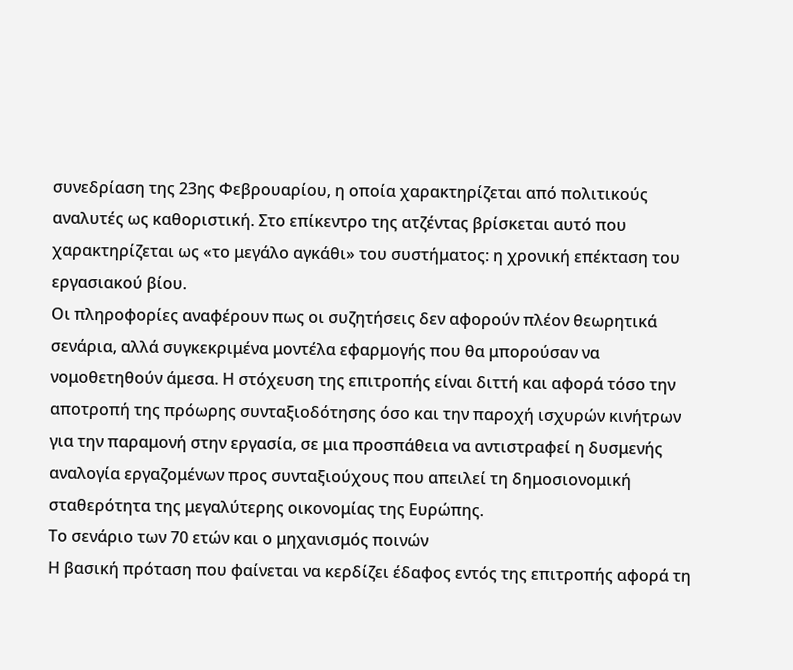συνεδρίαση της 23ης Φεβρουαρίου, η οποία χαρακτηρίζεται από πολιτικούς αναλυτές ως καθοριστική. Στο επίκεντρο της ατζέντας βρίσκεται αυτό που χαρακτηρίζεται ως «το μεγάλο αγκάθι» του συστήματος: η χρονική επέκταση του εργασιακού βίου.
Οι πληροφορίες αναφέρουν πως οι συζητήσεις δεν αφορούν πλέον θεωρητικά σενάρια, αλλά συγκεκριμένα μοντέλα εφαρμογής που θα μπορούσαν να νομοθετηθούν άμεσα. Η στόχευση της επιτροπής είναι διττή και αφορά τόσο την αποτροπή της πρόωρης συνταξιοδότησης όσο και την παροχή ισχυρών κινήτρων για την παραμονή στην εργασία, σε μια προσπάθεια να αντιστραφεί η δυσμενής αναλογία εργαζομένων προς συνταξιούχους που απειλεί τη δημοσιονομική σταθερότητα της μεγαλύτερης οικονομίας της Ευρώπης.
Το σενάριο των 70 ετών και ο μηχανισμός ποινών
Η βασική πρόταση που φαίνεται να κερδίζει έδαφος εντός της επιτροπής αφορά τη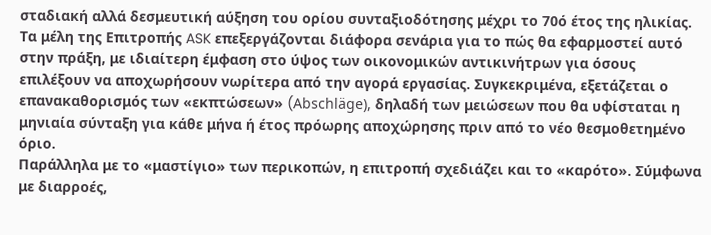σταδιακή αλλά δεσμευτική αύξηση του ορίου συνταξιοδότησης μέχρι το 70ό έτος της ηλικίας. Τα μέλη της Επιτροπής ASK επεξεργάζονται διάφορα σενάρια για το πώς θα εφαρμοστεί αυτό στην πράξη, με ιδιαίτερη έμφαση στο ύψος των οικονομικών αντικινήτρων για όσους επιλέξουν να αποχωρήσουν νωρίτερα από την αγορά εργασίας. Συγκεκριμένα, εξετάζεται ο επανακαθορισμός των «εκπτώσεων» (Abschläge), δηλαδή των μειώσεων που θα υφίσταται η μηνιαία σύνταξη για κάθε μήνα ή έτος πρόωρης αποχώρησης πριν από το νέο θεσμοθετημένο όριο.
Παράλληλα με το «μαστίγιο» των περικοπών, η επιτροπή σχεδιάζει και το «καρότο». Σύμφωνα με διαρροές,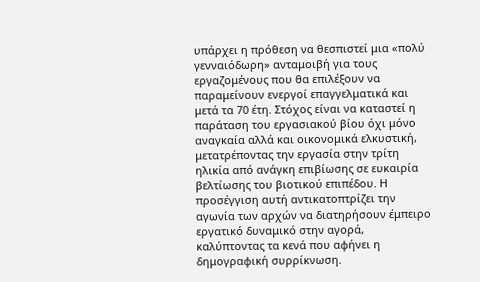υπάρχει η πρόθεση να θεσπιστεί μια «πολύ γενναιόδωρη» ανταμοιβή για τους εργαζομένους που θα επιλέξουν να παραμείνουν ενεργοί επαγγελματικά και μετά τα 70 έτη. Στόχος είναι να καταστεί η παράταση του εργασιακού βίου όχι μόνο αναγκαία αλλά και οικονομικά ελκυστική, μετατρέποντας την εργασία στην τρίτη ηλικία από ανάγκη επιβίωσης σε ευκαιρία βελτίωσης του βιοτικού επιπέδου. Η προσέγγιση αυτή αντικατοπτρίζει την αγωνία των αρχών να διατηρήσουν έμπειρο εργατικό δυναμικό στην αγορά, καλύπτοντας τα κενά που αφήνει η δημογραφική συρρίκνωση.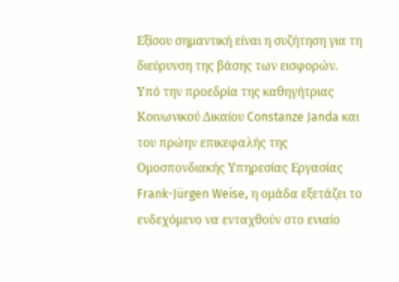Εξίσου σημαντική είναι η συζήτηση για τη διεύρυνση της βάσης των εισφορών. Υπό την προεδρία της καθηγήτριας Κοινωνικού Δικαίου Constanze Janda και του πρώην επικεφαλής της Ομοσπονδιακής Υπηρεσίας Εργασίας Frank-Jürgen Weise, η ομάδα εξετάζει το ενδεχόμενο να ενταχθούν στο ενιαίο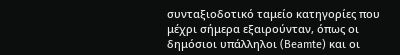συνταξιοδοτικό ταμείο κατηγορίες που μέχρι σήμερα εξαιρούνταν, όπως οι δημόσιοι υπάλληλοι (Beamte) και οι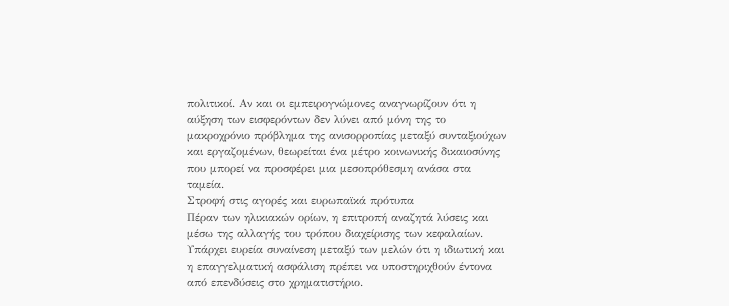πολιτικοί. Αν και οι εμπειρογνώμονες αναγνωρίζουν ότι η αύξηση των εισφερόντων δεν λύνει από μόνη της το μακροχρόνιο πρόβλημα της ανισορροπίας μεταξύ συνταξιούχων και εργαζομένων, θεωρείται ένα μέτρο κοινωνικής δικαιοσύνης που μπορεί να προσφέρει μια μεσοπρόθεσμη ανάσα στα ταμεία.
Στροφή στις αγορές και ευρωπαϊκά πρότυπα
Πέραν των ηλικιακών ορίων, η επιτροπή αναζητά λύσεις και μέσω της αλλαγής του τρόπου διαχείρισης των κεφαλαίων. Υπάρχει ευρεία συναίνεση μεταξύ των μελών ότι η ιδιωτική και η επαγγελματική ασφάλιση πρέπει να υποστηριχθούν έντονα από επενδύσεις στο χρηματιστήριο.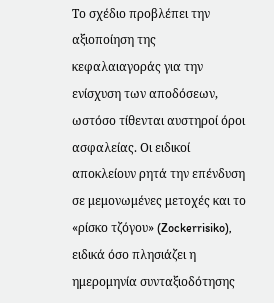Το σχέδιο προβλέπει την αξιοποίηση της κεφαλαιαγοράς για την ενίσχυση των αποδόσεων, ωστόσο τίθενται αυστηροί όροι ασφαλείας. Οι ειδικοί αποκλείουν ρητά την επένδυση σε μεμονωμένες μετοχές και το «ρίσκο τζόγου» (Zockerrisiko), ειδικά όσο πλησιάζει η ημερομηνία συνταξιοδότησης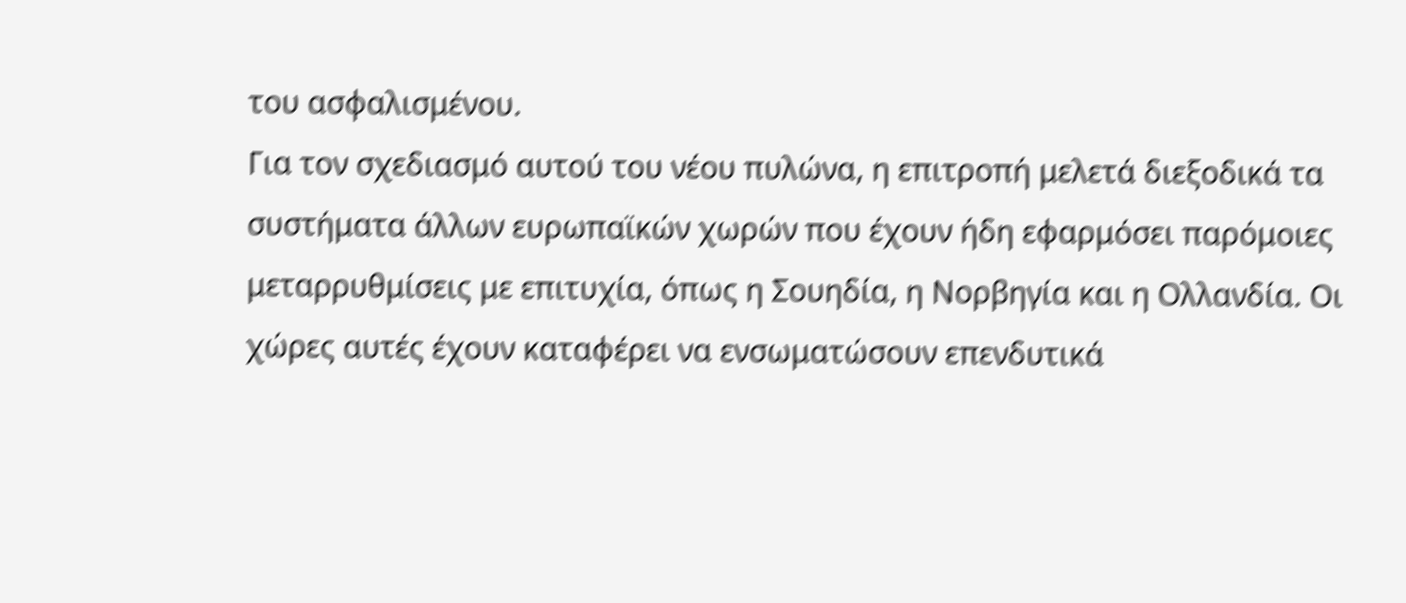του ασφαλισμένου.
Για τον σχεδιασμό αυτού του νέου πυλώνα, η επιτροπή μελετά διεξοδικά τα συστήματα άλλων ευρωπαϊκών χωρών που έχουν ήδη εφαρμόσει παρόμοιες μεταρρυθμίσεις με επιτυχία, όπως η Σουηδία, η Νορβηγία και η Ολλανδία. Οι χώρες αυτές έχουν καταφέρει να ενσωματώσουν επενδυτικά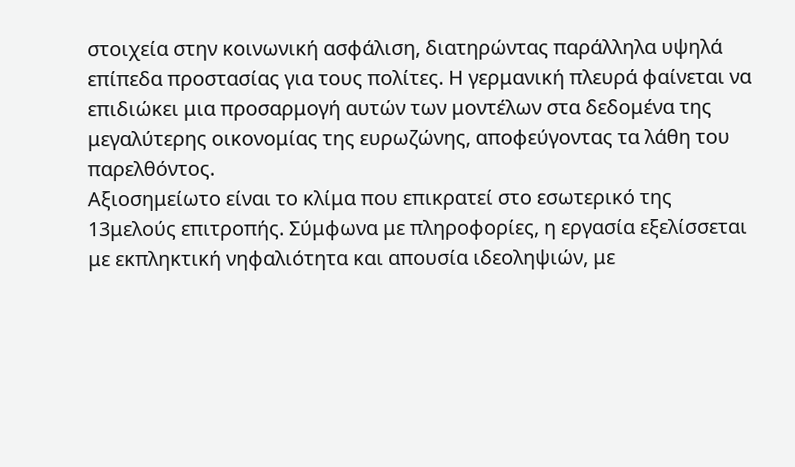στοιχεία στην κοινωνική ασφάλιση, διατηρώντας παράλληλα υψηλά επίπεδα προστασίας για τους πολίτες. Η γερμανική πλευρά φαίνεται να επιδιώκει μια προσαρμογή αυτών των μοντέλων στα δεδομένα της μεγαλύτερης οικονομίας της ευρωζώνης, αποφεύγοντας τα λάθη του παρελθόντος.
Αξιοσημείωτο είναι το κλίμα που επικρατεί στο εσωτερικό της 13μελούς επιτροπής. Σύμφωνα με πληροφορίες, η εργασία εξελίσσεται με εκπληκτική νηφαλιότητα και απουσία ιδεοληψιών, με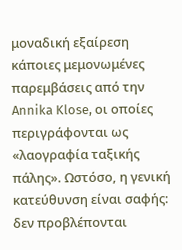μοναδική εξαίρεση κάποιες μεμονωμένες παρεμβάσεις από την Annika Klose, οι οποίες περιγράφονται ως «λαογραφία ταξικής πάλης». Ωστόσο, η γενική κατεύθυνση είναι σαφής: δεν προβλέπονται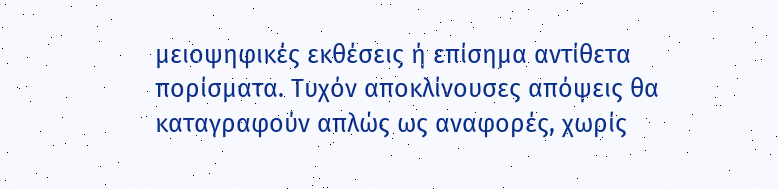μειοψηφικές εκθέσεις ή επίσημα αντίθετα πορίσματα. Τυχόν αποκλίνουσες απόψεις θα καταγραφούν απλώς ως αναφορές, χωρίς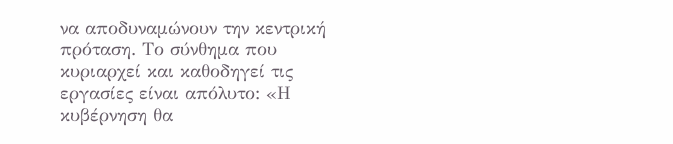να αποδυναμώνουν την κεντρική πρόταση. Το σύνθημα που κυριαρχεί και καθοδηγεί τις εργασίες είναι απόλυτο: «Η κυβέρνηση θα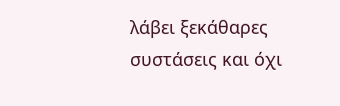λάβει ξεκάθαρες συστάσεις και όχι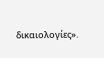δικαιολογίες».